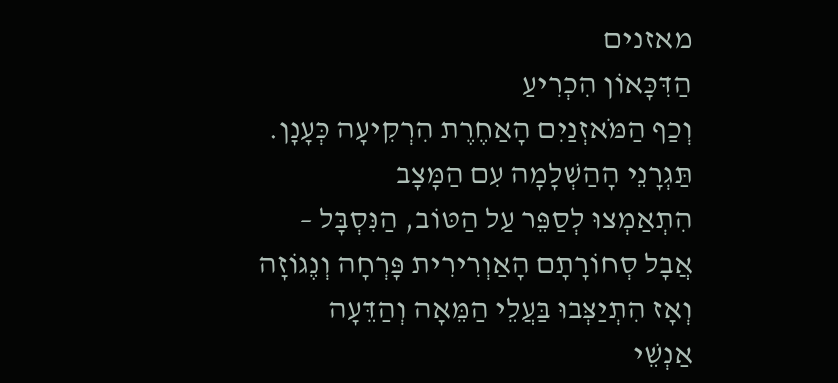מאזנים
הַדִּכָּאוֹן הִכְרִיעַ
וְכַף הַמֹּאזְנַיִם הָאַחֶרֶת הִרְקִיעָה כְּעָנָן.
תַּגְרָנֵי הָהַשְׁלָמָה עִם הַמָּצָב
הִתְאַמְצוּ לְסַפֵּר עַל הַטּוֹב, הַנִּסְבָּל –
אֲבָל סְחוֹרָתָם הָאַוְרִירִית פָּרְחָה וְנֶגוֹזָה
וְאָז הִתְיַצְּבוּ בַּעֲלֵי הַמֵּאָה וְהַדֵּעָה
אַנְשֵׁי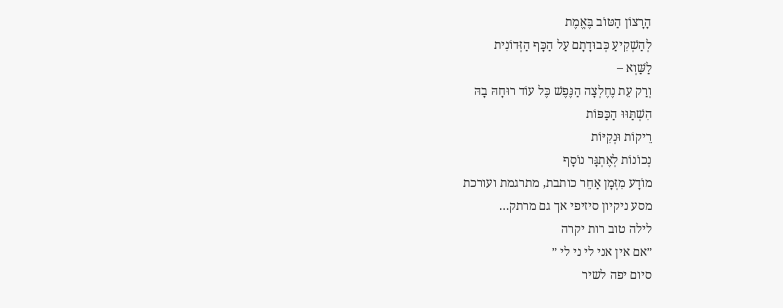הָרָצוֹן הַטּוֹב בֶּאֱמֶת
לְהַשְׁקִיעַ כְּבוּדָתָם עַל הַכָּף הַזְּדוֹנִית
לַשַּׁוְא –
וְרַק עֵת נֶחֶלְצָה הַנֶּפֶשׁ כֶּל עוֹד רוּחָהּ בָהּ
הִשְׁתַּוּוּ הַכַּפּוֹת
רֵיקוֹת וּנְקִיּוֹת
נְכוֹנוֹת לְאֶתְגָּר נוֹסָף
מוֹדָע מִזְּמָן אַחֵר כותבת, מתרגמת ועורכת
מסע ניקיון סיזיפי אך גם מרתק…
לילה טוב רות יקרה
״אם אין אני לי ני לי ״
סיום יפה לשיר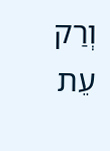וְרַק עֵת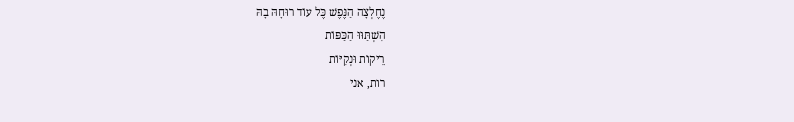נֶחֶלְצָה הַנֶּפֶשׁ כֶּל עוֹד רוּחָהּ בָהּ
הִשְׁתַּוּוּ הַכַּפּוֹת
רֵיקוֹת וּנְקִיּוֹת
רות, אני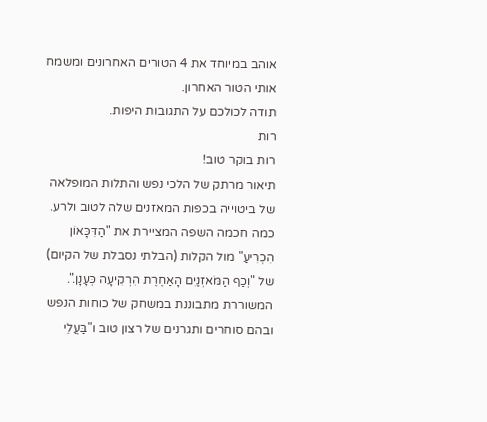אוהב במיוחד את 4 הטורים האחרונים ומשמח אותי הטור האחרון.
תודה לכולכם על התגובות היפות.
רות
רות בוקר טוב!
תיאור מרתק של הלכי נפש והתלות המופלאה של ביטוייה בכפות המאזנים שלה לטוב ולרע.
כמה חכמה השפה המציירת את "הַדִּכָּאוֹן הִכְרִיעַ" מול הקלות (הבלתי נסבלת של הקיום) של "וְכַף הַמֹּאזְנַיִם הָאַחֶרֶת הִרְקִיעָה כְּעָנָן.".
המשוררת מתבוננת במשחק של כוחות הנפש ובהם סוחרים ותגרנים של רצון טוב ו"בַּעֲלֵי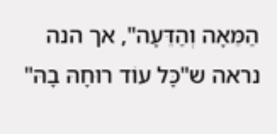הַמֵּאָה וְהַדֵּעָה", אך הנה נראה ש"כָּל עוֹד רוּחָהּ בָהּ"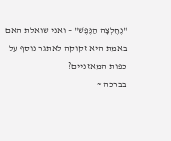"נֶחֶלְצָה הַנֶּפֶשׁ" – ואני שואלת האם באמת היא זקוקה לאתגר נוסף על כפות המאזניים?
בברכה ~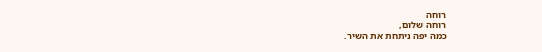רוחה
רוחה שלום,
כמה יפה ניתחת את השיר.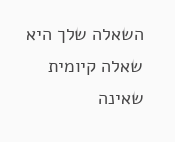השאלה שלך היא שאלה קיומית שאינה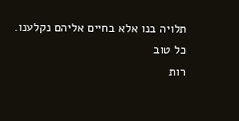תלויה בנו אלא בחיים אליהם נקלענו.
כל טוב
רות